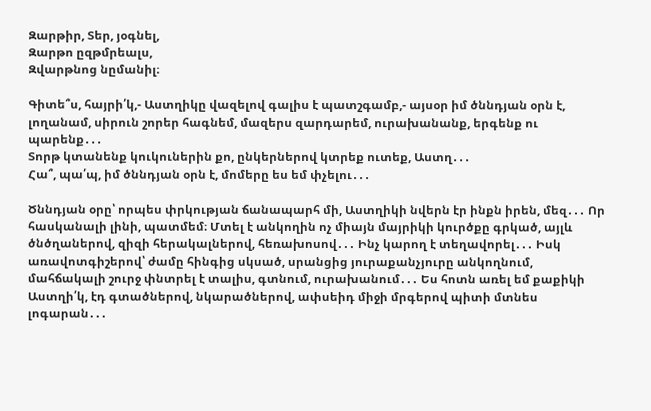Զարթիր, Տեր, յօգնել,
Զարթո ըզթմրեալս,
Զվարթնոց նըմանիլ։

Գիտե՞ս, հայրի՛կ,- Աստղիկը վազելով գալիս է պատշգամբ,- այսօր իմ ծննդյան օրն է, լողանամ, սիրուն շորեր հագնեմ, մազերս զարդարեմ, ուրախանանք, երգենք ու պարենք․․․
Տորթ կտանենք կուկուներին քո, ընկերներով կտրեք ուտեք, Աստղ․․․
Հա՞, պա՛պ, իմ ծննդյան օրն է, մոմերը ես եմ փչելու․․․

Ծննդյան օրը՝ որպես փրկության ճանապարհ մի, Աստղիկի նվերն էր ինքն իրեն, մեզ․․․ Որ հասկանալի լինի, պատմեմ։ Մտել է անկողին ոչ միայն մայրիկի կուրծքը գրկած, այլև ծնծղաներով, զիզի հերակալներով, հեռախոսով․․․ Ինչ կարող է տեղավորել․․․ Իսկ առավոտգիշերով՝ ժամը հինգից սկսած, սրանցից յուրաքանչյուրը անկողնում, մահճակալի շուրջ փնտրել է տալիս, գտնում, ուրախանում․․․ Ես հոտն առել եմ քաքիկի
Աստղի՛կ, էդ գտածներով, նկարածներով, ափսեիդ միջի մրգերով պիտի մտնես լոգարան․․․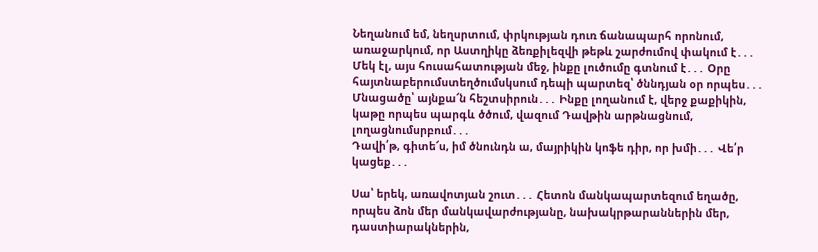Նեղանում եմ, նեղսրտում, փրկության դուռ ճանապարհ որոնում, առաջարկում, որ Աստղիկը ձեռքիլեզվի թեթև շարժումով փակում է․․․ Մեկ էլ, այս հուսահատության մեջ, ինքը լուծումը գտնում է․․․ Օրը հայտնաբերումստեղծումսկսում դեպի պարտեզ՝ ծննդյան օր որպես․․․ Մնացածը՝ այնքա՜ն հեշտսիրուն․․․ Ինքը լողանում է, վերջ քաքիկին, կաթը որպես պարգև ծծում, վազում Դավթին արթնացնում, լողացնումսրբում․․․
Դավի՛թ, գիտե՜ս, իմ ծնունդն ա, մայրիկին կոֆե դիր, որ խմի․․․ Վե՛ր կացեք․․․

Սա՝ երեկ, առավոտյան շուտ․․․ Հետոն մանկապարտեզում եղածը, որպես ձոն մեր մանկավարժությանը, նախակրթարաններին մեր, դաստիարակներին,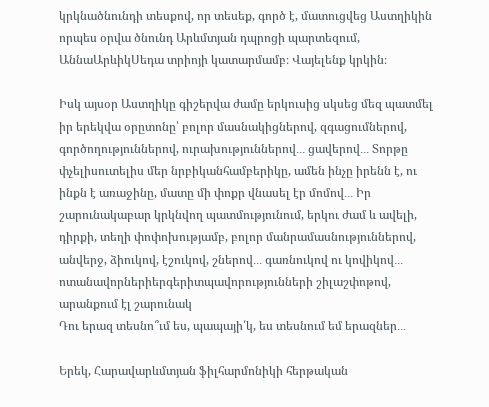կրկնածնունդի տեսքով, որ տեսեք, գործ է, մատուցվեց Աստղիկին որպես օրվա ծնունդ Արևմտյան դպրոցի պարտեզում, ԱննաԱրևիկՍեդա տրիոյի կատարմամբ։ Վայելենք կրկին։

Իսկ այսօր Աստղիկը գիշերվա ժամը երկուսից սկսեց մեզ պատմել իր երեկվա օրըտոնը՝ բոլոր մասնակիցներով, զգացումներով, գործողություններով, ուրախություններով․․․ ցավերով․․․ Տորթը փչելիսուտելիս մեր նրբիկանհամբերիկը, ամեն ինչը իրենն է, ու ինքն է առաջինը, մատը մի փոքր վնասել էր մոմով․․․ Իր շարունակաբար կրկնվող պատմությունում, երկու ժամ և ավելի, դիրքի, տեղի փոփոխությամբ, բոլոր մանրամասնություններով, անվերջ, ձիուկով, էշուկով, շներով․․․ գառնուկով ու կովիկով․․․ ոտանավորներիերգերիտպավորությունների շիլաշփոթով, արանքում էլ շարունակ
Դու երազ տեսնո՞ւմ ես, պապայի՛կ, ես տեսնում եմ երազներ․․․

Երեկ, Հարավարևմտյան ֆիլհարմոնիկի հերթական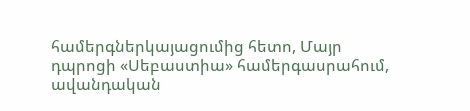համերգներկայացումից հետո, Մայր դպրոցի «Սեբաստիա» համերգասրահում, ավանդական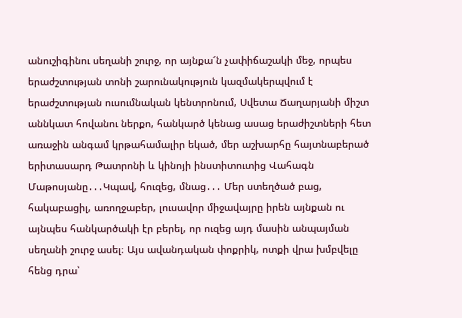անուշիգինու սեղանի շուրջ, որ այնքա՜ն չափիճաշակի մեջ, որպես երաժշտության տոնի շարունակություն կազմակերպվում է երաժշտության ուսումնական կենտրոնում, Սվետա Ճաղարյանի միշտ աննկատ հովանու ներքո, հանկարծ կենաց ասաց երաժիշտների հետ առաջին անգամ կրթահամալիր եկած, մեր աշխարհը հայտնաբերած երիտասարդ Թատրոնի և կինոյի ինստիտուտից Վահագն Մաթոսյանը․․․Կպավ, հուզեց, մնաց․․․ Մեր ստեղծած բաց, հակաբացիլ, առողջաբեր, լուսավոր միջավայրը իրեն այնքան ու այնպես հանկարծակի էր բերել, որ ուզեց այդ մասին անպայման սեղանի շուրջ ասել։ Այս ավանդական փոքրիկ, ոտքի վրա խմբվելը հենց դրա՝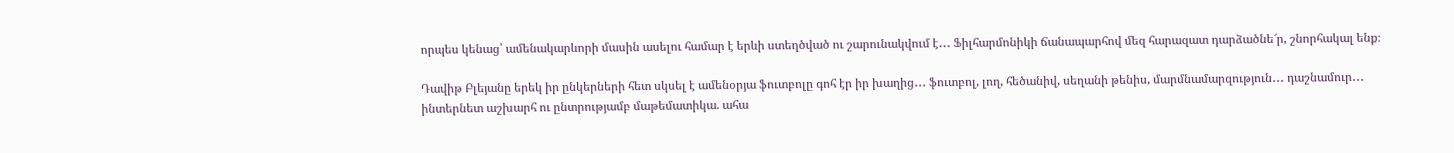որպես կենաց՝ ամենակարևորի մասին ասելու համար է երևի ստեղծված ու շարունակվում է․․․ Ֆիլհարմոնիկի ճանապարհով մեզ հարազատ դարձածնե՜ր, շնորհակալ ենք։

Դավիթ Բլեյանը երեկ իր ընկերների հետ սկսել է ամենօրյա ֆուտբոլը գոհ էր իր խաղից․․․ ֆուտբոլ, լող, հեծանիվ, սեղանի թենիս, մարմնամարզություն․․․ դաշնամուր․․․ ինտերնետ աշխարհ ու ընտրությամբ մաթեմատիկա. ահա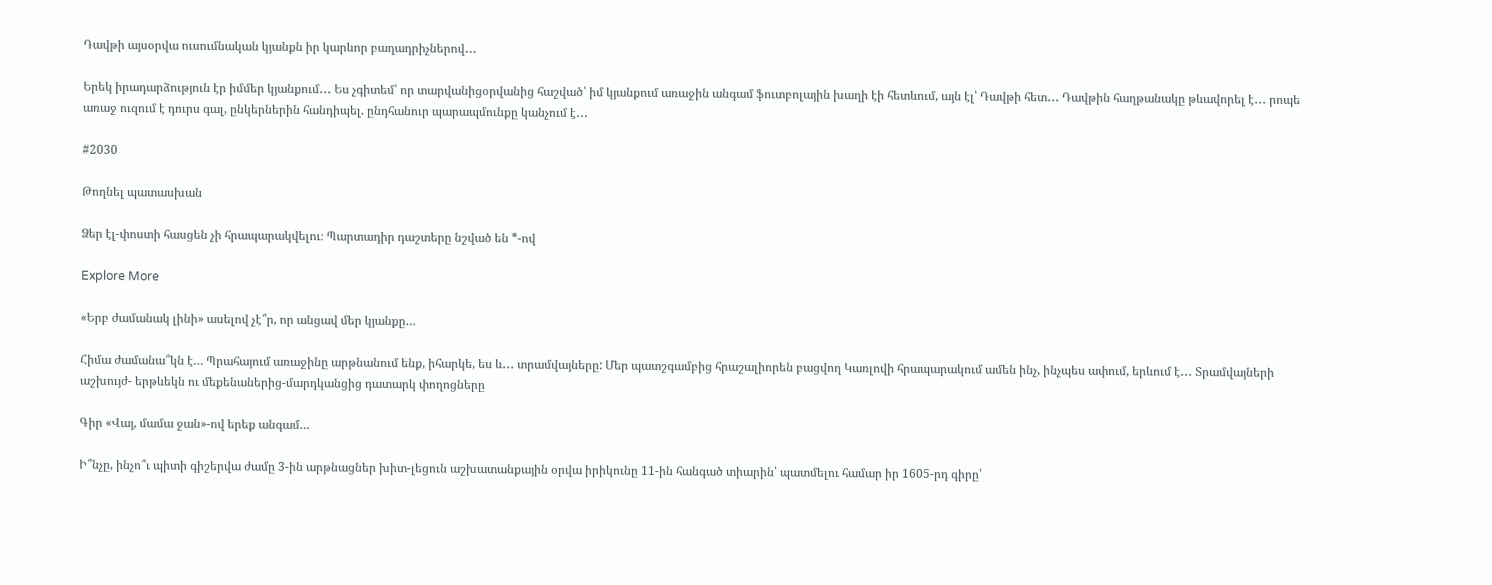Դավթի այսօրվա ուսումնական կյանքն իր կարևոր բաղադրիչներով․․․

Երեկ իրադարձություն էր իմմեր կյանքում․․․ Ես չգիտեմ՝ որ տարվանիցօրվանից հաշված՝ իմ կյանքում առաջին անգամ ֆուտբոլային խաղի էի հետևում, այն էլ՝ Դավթի հետ․․․ Դավթին հաղթանակը թևավորել է․․․ րոպե առաջ ուզում է դուրս գալ, ընկերներին հանդիպել. ընդհանուր պարապմունքը կանչում է․․․

#2030

Թողնել պատասխան

Ձեր էլ-փոստի հասցեն չի հրապարակվելու։ Պարտադիր դաշտերը նշված են *-ով

Explore More

«Երբ ժամանակ լինի» ասելով չէ՞ր, որ անցավ մեր կյանքը…

Հիմա ժամանա՞կն է… Պրահայում առաջինը արթնանում ենք, իհարկե, ես և․․․ տրամվայները: Մեր պատշգամբից հրաշալիորեն բացվող Կառլովի հրապարակում ամեն ինչ, ինչպես ափում, երևում է․․․ Տրամվայների աշխույժ- երթևեկն ու մեքենաներից-մարդկանցից դատարկ փողոցները

Գիր «Վայ, մամա ջան»-ով երեք անգամ…

Ի՞նչը, ինչո՞ւ պիտի գիշերվա ժամը 3-ին արթնացներ խիտ-լեցուն աշխատանքային օրվա իրիկունը 11-ին հանգած տիարին՝ պատմելու համար իր 1605-րդ գիրը՝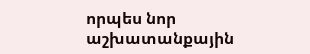որպես նոր աշխատանքային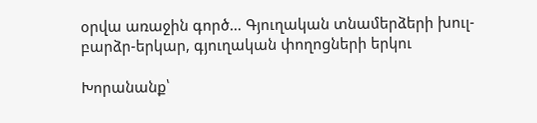օրվա առաջին գործ… Գյուղական տնամերձերի խուլ-բարձր-երկար, գյուղական փողոցների երկու

Խորանանք՝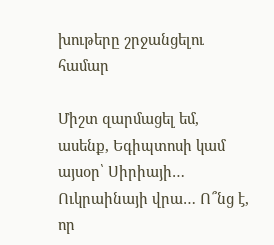խութերը շրջանցելու համար

Միշտ զարմացել եմ, ասենք, Եգիպտոսի կամ այսօր՝ Սիրիայի… Ուկրաինայի վրա… Ո՞նց է, որ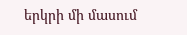երկրի մի մասում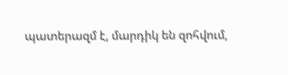պատերազմ է, մարդիկ են զոհվում,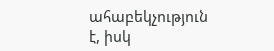ահաբեկչություն է, իսկ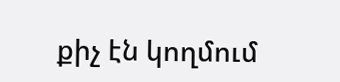քիչ էն կողմում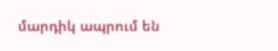մարդիկ ապրում են